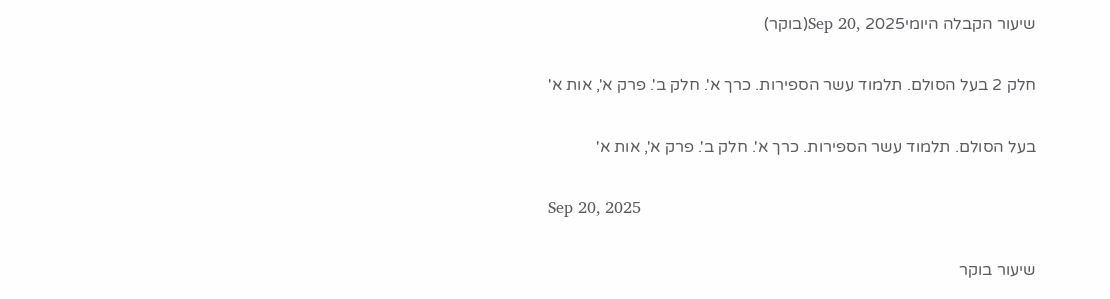שיעור הקבלה היומיSep 20, 2025(בוקר)

חלק 2 בעל הסולם. תלמוד עשר הספירות. כרך א'. חלק ב'. פרק א', אות א'

בעל הסולם. תלמוד עשר הספירות. כרך א'. חלק ב'. פרק א', אות א'

Sep 20, 2025

שיעור בוקר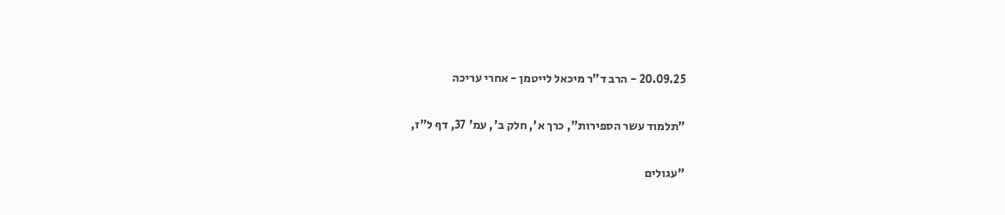20.09.25 - הרב ד"ר מיכאל לייטמן - אחרי עריכה

"תלמוד עשר הספירות", כרך א', חלק ב', עמ' 37, דף ל"ז,

"עגולים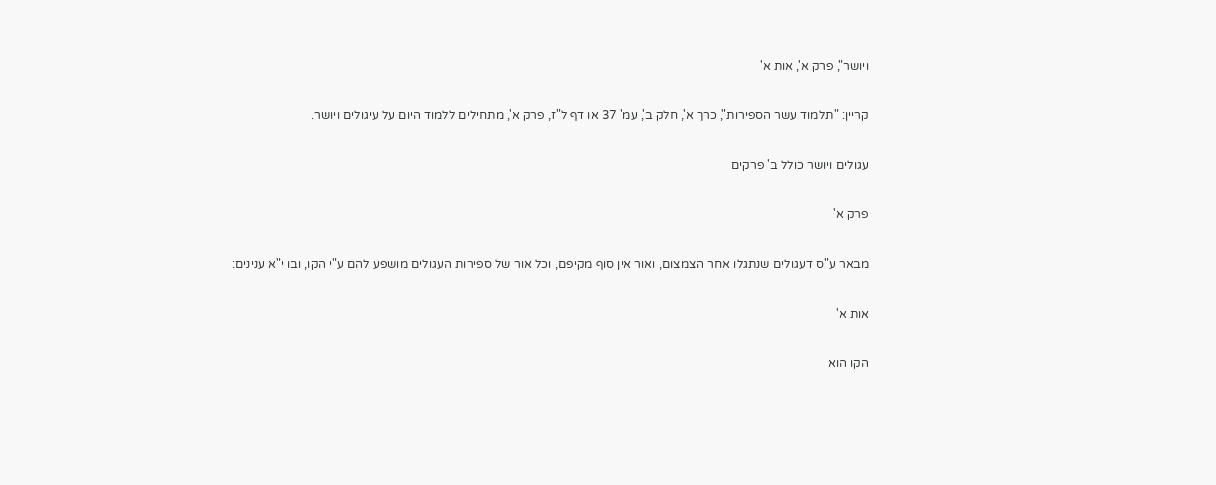ויושר", פרק א', אות א'

קריין: "תלמוד עשר הספירות", כרך א', חלק ב', עמ' 37 או דף ל"ז, פרק א', מתחילים ללמוד היום על עיגולים ויושר.

עגולים ויושר כולל ב' פרקים

פרק א'

מבאר ע"ס דעגולים שנתגלו אחר הצמצום, ואור אין סוף מקיפם, וכל אור של ספירות העגולים מושפע להם ע"י הקו, ובו י"א ענינים:

אות א'

הקו הוא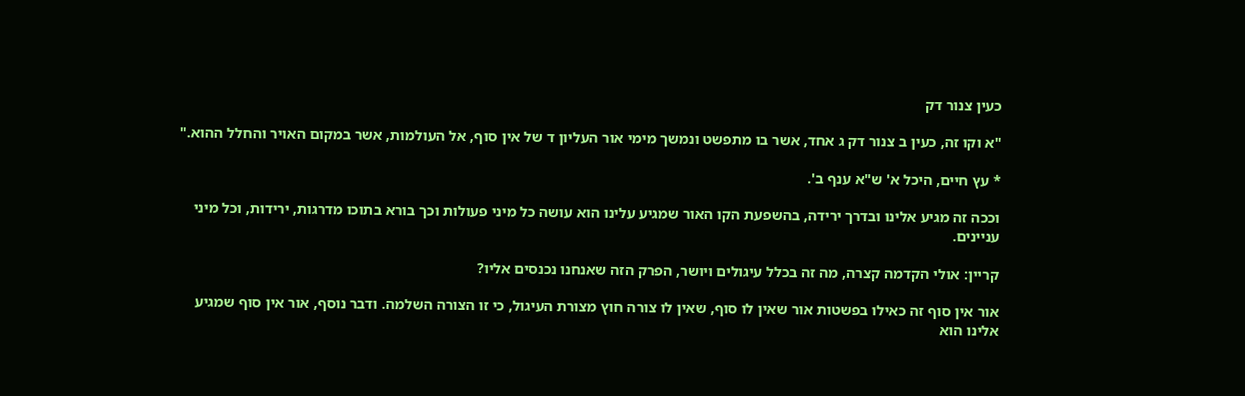כעין צנור דק

"א וקו זה, כעין ב צנור דק ג אחד, אשר בו מתפשט ונמשך מימי אור העליון ד של אין סוף, אל העולמות, אשר במקום האויר והחלל ההוא."

* עץ חיים, היכל א' ש"א ענף ב'.

וככה זה מגיע אלינו ובדרך ירידה, בהשפעת הקו האור שמגיע עלינו הוא עושה כל מיני פעולות וכך בורא בתוכו מדרגות, ירידות, וכל מיני עניינים.

קריין: אולי הקדמה קצרה, מה זה בכלל עיגולים ויושר, הפרק הזה שאנחנו נכנסים אליו?

אור אין סוף זה כאילו בפשטות אור שאין לו סוף, שאין לו צורה חוץ מצורת העיגול, כי זו הצורה השלמה. ודבר נוסף, אור אין סוף שמגיע אלינו הוא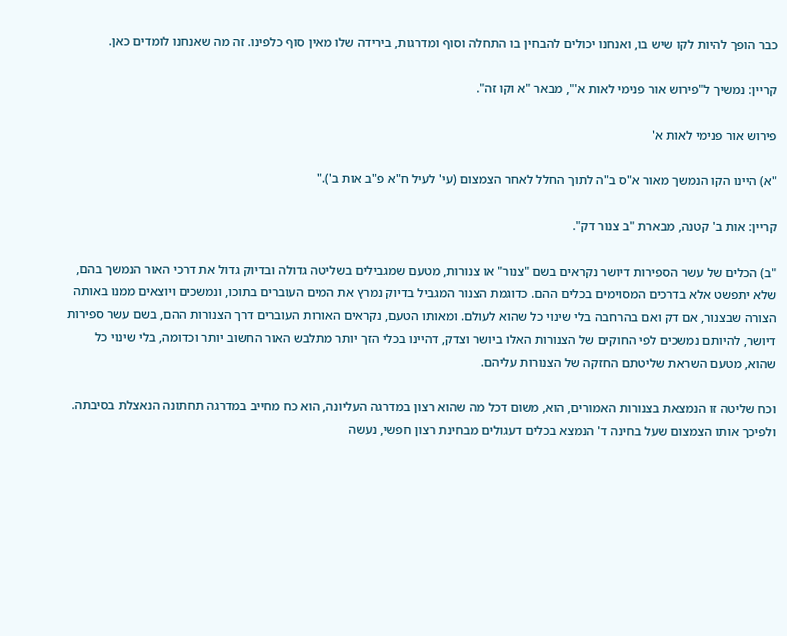כבר הופך להיות לקו שיש בו, ואנחנו יכולים להבחין בו התחלה וסוף ומדרגות, בירידה שלו מאין סוף כלפינו. זה מה שאנחנו לומדים כאן.

קריין: נמשיך ל"פירוש אור פנימי לאות א'", מבאר "א וקו זה".

פירוש אור פנימי לאות א'

"א) היינו הקו הנמשך מאור א"ס ב"ה לתוך החלל לאחר הצמצום (עי' לעיל ח"א פ"ב אות ב')."

קריין: אות ב' קטנה, מבארת "ב צנור דק".

"ב) הכלים של עשר הספירות דיושר נקראים בשם "צנור" או צנורות, מטעם שמגבילים בשליטה גדולה ובדיוק גדול את דרכי האור הנמשך בהם, שלא יתפשט אלא בדרכים המסוימים בכלים ההם. כדוגמת הצנור המגביל בדיוק נמרץ את המים העוברים בתוכו, ונמשכים ויוצאים ממנו באותה הצורה שבצנור, אם דק ואם בהרחבה בלי שינוי כל שהוא לעולם. ומאותו הטעם, נקראים האורות העוברים דרך הצנורות ההם, בשם עשר ספירות דיושר, להיותם נמשכים לפי החוקים של הצנורות האלו ביושר וצדק, דהיינו בכלי הזך יותר מתלבש האור החשוב יותר וכדומה, בלי שינוי כל שהוא, מטעם השראת שליטתם החזקה של הצנורות עליהם.

וכח שליטה זו הנמצאת בצנורות האמורים, הוא, משום דכל מה שהוא רצון במדרגה העליונה, הוא כח מחייב במדרגה תחתונה הנאצלת בסיבתה. ולפיכך אותו הצמצום שעל בחינה ד' הנמצא בכלים דעגולים מבחינת רצון חפשי, נעשה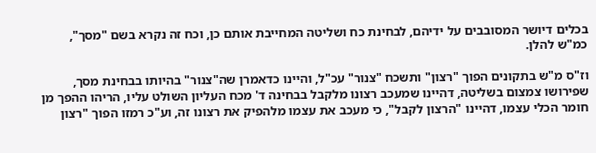בכלים דיושר המסובבים על ידיהם, לבחינת כח ושליטה המחייבת אותם כן, וכח זה נקרא בשם "מסך", כמ"ש להלן.

וז"ס מ"ש בתקונים הפוך "רצון" ותשכח "צנור" עכ"ל, והיינו כדאמרן שה"צנור" בהיותו בבחינת מסך, שפירושו צמצום בשליטה, דהיינו שמעכב רצונו מלקבל בבחינה ד' מכח העליון השולט עליו, הריהו ההפך מן חומר הכלי עצמו, דהיינו "הרצון לקבל", כי מעכב את עצמו מלהפיק את רצונו זה, וע"כ רמזו הפוך "רצון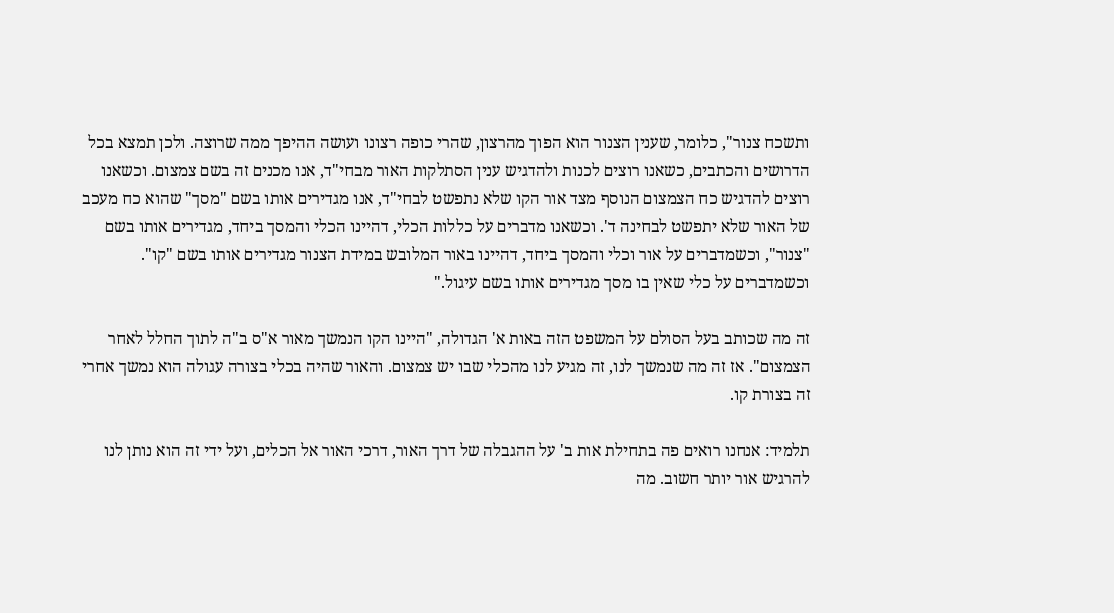ותשכח צנור", כלומר, שענין הצנור הוא הפוך מהרצון, שהרי כופה רצונו ועושה ההיפך ממה שרוצה. ולכן תמצא בכל הדרושים והכתבים, כשאנו רוצים לכנות ולהדגיש ענין הסתלקות האור מבחי"ד, אנו מכנים זה בשם צמצום. וכשאנו רוצים להדגיש כח הצמצום הנוסף מצד אור הקו שלא נתפשט לבחי"ד, אנו מגדירים אותו בשם "מסך" שהוא כח מעכב של האור שלא יתפשט לבחינה ד'. וכשאנו מדברים על כללות הכלי, דהיינו הכלי והמסך ביחד, מגדירים אותו בשם "צנור", וכשמדברים על אור וכלי והמסך ביחד, דהיינו באור המלובש במידת הצנור מגדירים אותו בשם "קו". וכשמדברים על כלי שאין בו מסך מגדירים אותו בשם עיגול."

זה מה שכותב בעל הסולם על המשפט הזה באות א' הגדולה, "היינו הקו הנמשך מאור א"ס ב"ה לתוך החלל לאחר הצמצום". אז זה מה שנמשך לנו, זה מגיע לנו מהכלי שבו יש צמצום. והאור שהיה בכלי בצורה עגולה הוא נמשך אחרי זה בצורת קו.

תלמיד: אנחנו רואים פה בתחילת אות ב' על ההגבלה של דרך האור, דרכי האור אל הכלים, ועל ידי זה הוא נותן לנו להרגיש אור יותר חשוב. מה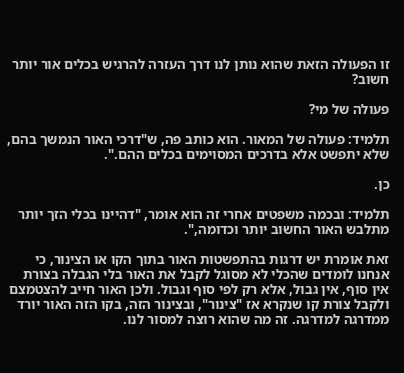זו הפעולה הזאת שהוא נותן לנו דרך העזרה להרגיש בכלים אור יותר חשוב?

פעולה של מי?

תלמיד: פעולה של המאור. הוא כותב פה, ש"דרכי האור הנמשך בהם, שלא יתפשט אלא בדרכים המסוימים בכלים ההם.".

כן.

תלמיד: ובכמה משפטים אחרי זה הוא אומר, "דהיינו בכלי הזך יותר מתלבש האור החשוב יותר וכדומה,".

זאת אומרת יש דרגות בהתפשטות האור בתוך הקו או הצינור, כי אנחנו לומדים שהכלי לא מסוגל לקבל את האור בלי הגבלה בצורת אין סוף, אין גבול, אלא רק לפי סוף וגבול. ולכן האור חייב להצטמצם ולקבל צורת קו שנקרא אז "צינור", ובצינור הזה, בקו הזה האור יורד ממדרגה למדרגה. זה מה שהוא רוצה למסור לנו.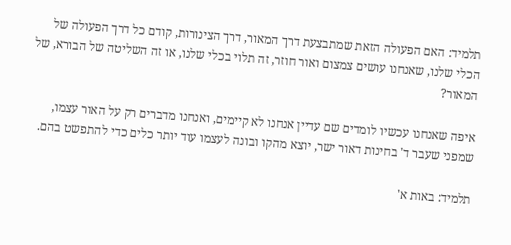תלמיד: האם הפעולה הזאת שמתבצעת דרך המאור, דרך הצינורות, קודם כל דרך הפעולה של הכלי שלנו, שאנחנו עושים צמצום ואור חוזר, זה תלוי בכלי שלנו, או זה השליטה של הבורא, של המאור?

איפה שאנחנו עכשיו לומדים שם עדיין אנחנו לא קיימים, ואנחנו מדברים רק על האור עצמו, שמפני שעבר ד' בחינות דאור ישר, יוצא מהקו ובונה לעצמו עוד יותר כלים כדי להתפשט בהם.

תלמיד: באות א'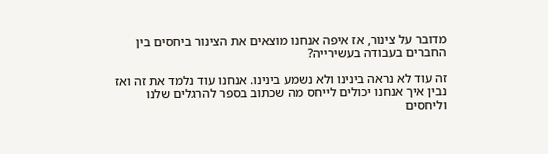מדובר על צינור, אז איפה אנחנו מוצאים את הצינור ביחסים בין החברים בעבודה בעשירייה?

זה עוד לא נראה בינינו ולא נשמע בינינו. אנחנו עוד נלמד את זה ואז נבין איך אנחנו יכולים לייחס מה שכתוב בספר להרגלים שלנו וליחסים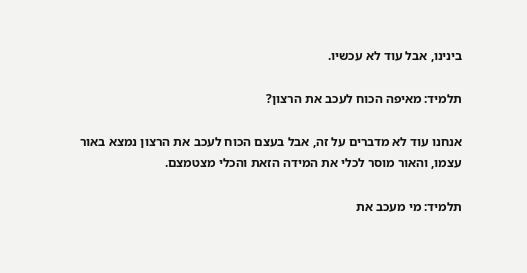בינינו, אבל עוד לא עכשיו.

תלמיד: מאיפה הכוח לעכב את הרצון?

אנחנו עוד לא מדברים על זה, אבל בעצם הכוח לעכב את הרצון נמצא באור עצמו, והאור מוסר לכלי את המידה הזאת והכלי מצטמצם.

תלמיד: מי מעכב את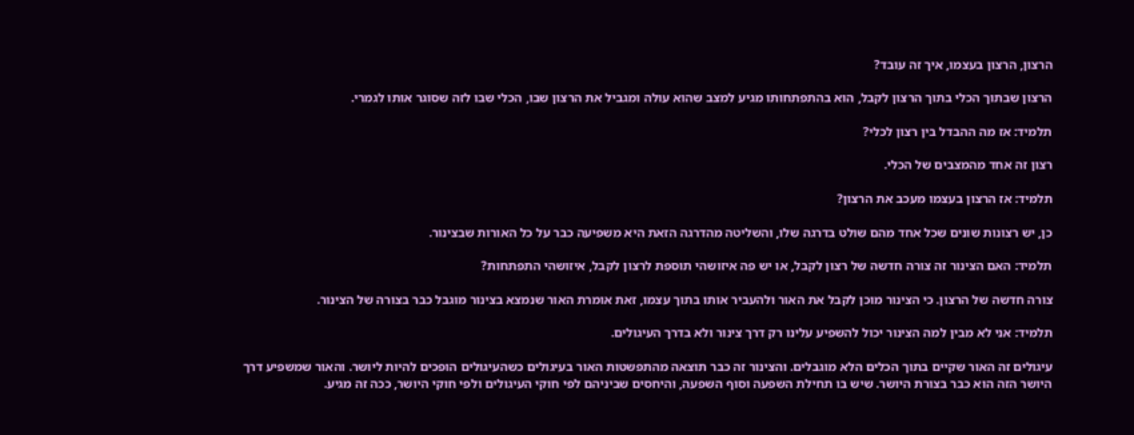הרצון, הרצון בעצמו, איך זה עובד?

הרצון שבתוך הכלי בתוך הרצון לקבל, הוא בהתפתחותו מגיע למצב שהוא עולה ומגביל את הרצון שבו, הכלי שבו לזה שסוגר אותו לגמרי.

תלמיד: אז מה ההבדל בין רצון לכלי?

רצון זה אחד מהמצבים של הכלי.

תלמיד: אז הרצון בעצמו מעכב את הרצון?

כן, יש רצונות שונים שכל אחד מהם שולט בדרגה שלו, והשליטה מהדרגה הזאת היא משפיעה כבר על כל האורות שבצינור.

תלמיד: האם הצינור זה צורה חדשה של רצון לקבל, או יש פה איזושהי תוספת לרצון לקבל, איזושהי התפתחות?

צורה חדשה של הרצון. כי הצינור מוכן לקבל את האור ולהעביר אותו בתוך עצמו, זאת אומרת האור שנמצא בצינור מוגבל כבר בצורה של הצינור.

תלמיד: אני לא מבין למה הצינור יכול להשפיע עלינו רק דרך צינור ולא בדרך העיגולים.

עיגולים זה האור שקיים בתוך הכלים הלא מוגבלים. והצינור זה כבר תוצאה מהתפשטות האור בעיגולים כשהעיגולים הופכים להיות ליושר. והאור שמשפיע דרך היושר הזה הוא כבר בצורת היושר. שיש בו תחילת השפעה וסוף השפעה, והיחסים שביניהם לפי חוקי העיגולים ולפי חוקי היושר, ככה זה מגיע.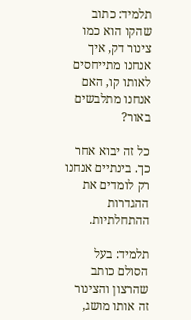תלמיד: כתוב שהקו הוא כמו צינור דק, איך אנחנו מתייחסים לאותו קו, האם אנחנו מתלבשים באור?

כל זה יבוא אחר כך. בינתיים אנחנו רק לומדים את ההגדרות ההתחלתיות.

תלמיד: בעל הסולם כותב שהרצון והצינור זה אותו מושג,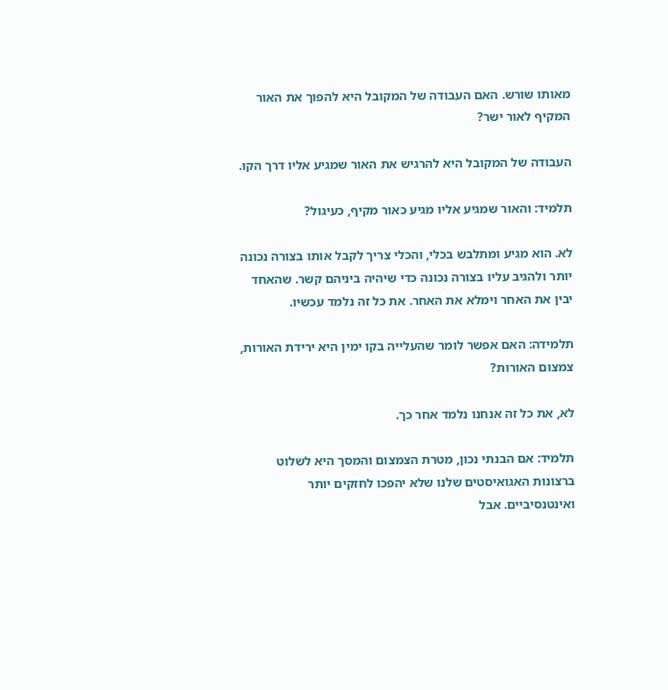מאותו שורש. האם העבודה של המקובל היא להפוך את האור המקיף לאור ישר?

העבודה של המקובל היא להרגיש את האור שמגיע אליו דרך הקו.

תלמיד: והאור שמגיע אליו מגיע כאור מקיף, כעיגול?

לא. הוא מגיע ומתלבש בכלי, והכלי צריך לקבל אותו בצורה נכונה יותר ולהגיב עליו בצורה נכונה כדי שיהיה ביניהם קשר. שהאחד יבין את האחר וימלא את האחר. את כל זה נלמד עכשיו.

תלמידה: האם אפשר לומר שהעלייה בקו ימין היא ירידת האורות, צמצום האורות?

לא, את כל זה אנחנו נלמד אחר כך.

תלמיד: אם הבנתי נכון, מטרת הצמצום והמסך היא לשלוט ברצונות האגואיסטים שלנו שלא יהפכו לחזקים יותר ואינטנסיביים. אבל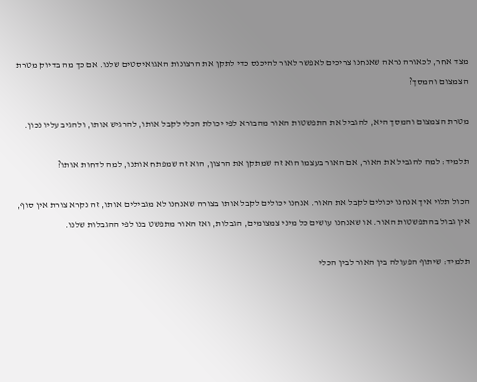מצד אחר, לכאורה נראה שאנחנו צריכים לאפשר לאור להיכנס כדי לתקן את הרצונות האגואיסטים שלנו. אם כך מה בדיוק מטרת הצמצום והמסך?

מטרת הצמצום והמסך היא, להגביל את התפשטות האור מהבורא לפי יכולת הכלי לקבל אותו, להרגיש אותו, ולהגיב עליו נכון.

תלמיד: למה להגביל את האור, אם האור בעצמו הוא זה שמתקן את הרצון, הוא זה שמפתח אותנו, למה לדחות אותו?

הכול תלוי איך אנחנו יכולים לקבל את האור. אנחנו יכולים לקבל אותו בצורה שאנחנו לא מגבילים אותו, זה נקרא צורת אין סוף, אין גבול בהתפשטות האור. או שאנחנו עושים כל מיני צמצומים, הגבלות, ואז האור מתפשט בנו לפי ההגבלות שלנו.

תלמיד: שיתוף הפעולה בין האור לבין הכלי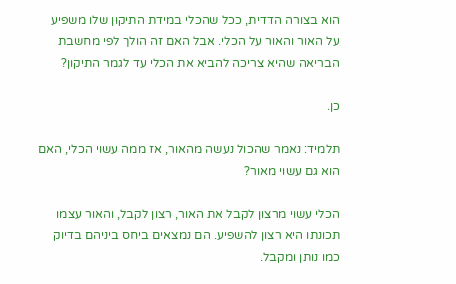הוא בצורה הדדית, ככל שהכלי במידת התיקון שלו משפיע על האור והאור על הכלי. אבל האם זה הולך לפי מחשבת הבריאה שהיא צריכה להביא את הכלי עד לגמר התיקון?

כן.

תלמיד: נאמר שהכול נעשה מהאור, אז ממה עשוי הכלי, האם הוא גם עשוי מאור?

הכלי עשוי מרצון לקבל את האור, רצון לקבל, והאור עצמו תכונתו היא רצון להשפיע. הם נמצאים ביחס ביניהם בדיוק כמו נותן ומקבל.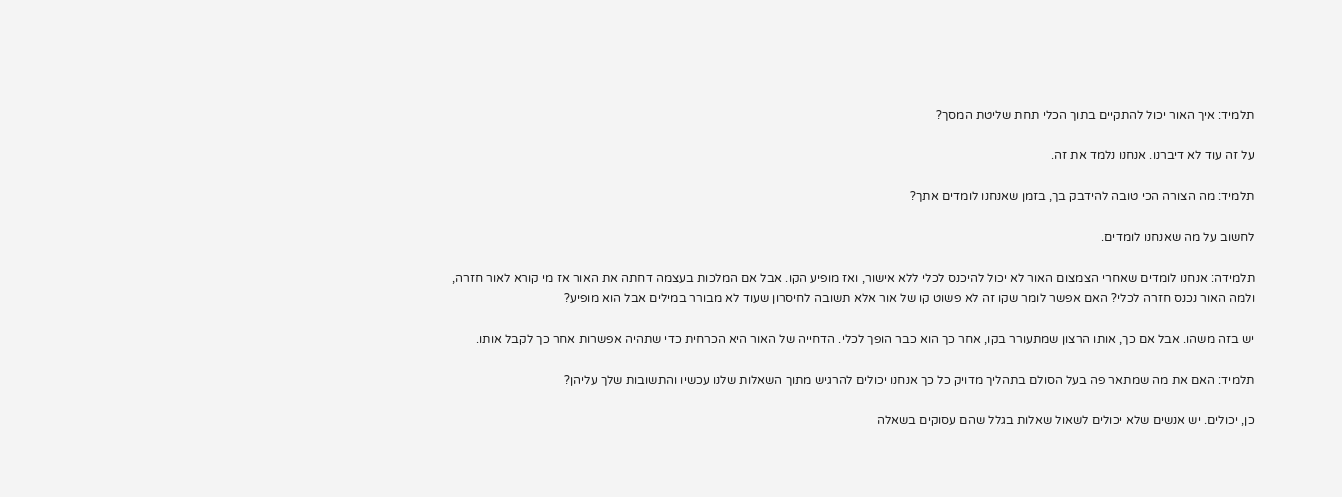תלמיד: איך האור יכול להתקיים בתוך הכלי תחת שליטת המסך?

על זה עוד לא דיברנו. אנחנו נלמד את זה.

תלמיד: מה הצורה הכי טובה להידבק בך, בזמן שאנחנו לומדים אתך?

לחשוב על מה שאנחנו לומדים.

תלמידה: אנחנו לומדים שאחרי הצמצום האור לא יכול להיכנס לכלי ללא אישור, ואז מופיע הקו. אבל אם המלכות בעצמה דחתה את האור אז מי קורא לאור חזרה, ולמה האור נכנס חזרה לכלי? האם אפשר לומר שקו זה לא פשוט קו של אור אלא תשובה לחיסרון שעוד לא מבורר במילים אבל הוא מופיע?

יש בזה משהו. אבל אם כך, אותו הרצון שמתעורר בקו, אחר כך הוא כבר הופך לכלי. הדחייה של האור היא הכרחית כדי שתהיה אפשרות אחר כך לקבל אותו.

תלמיד: האם את מה שמתאר פה בעל הסולם בתהליך מדויק כל כך אנחנו יכולים להרגיש מתוך השאלות שלנו עכשיו והתשובות שלך עליהן?

כן, יכולים. יש אנשים שלא יכולים לשאול שאלות בגלל שהם עסוקים בשאלה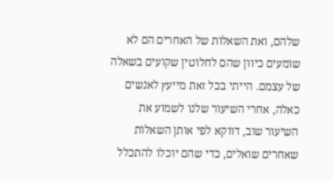שלהם, ואת השאלות של האחרים הם לא שומעים כיוון שהם לחלוטין שקועים בשאלה של עצמם. הייתי בכל זאת מייעץ לאנשים כאלה, אחרי השיעור שלנו לשמוע את השיעור שוב, דווקא לפי אותן השאלות שאחרים שואלים, כדי שהם יוכלו להתכלל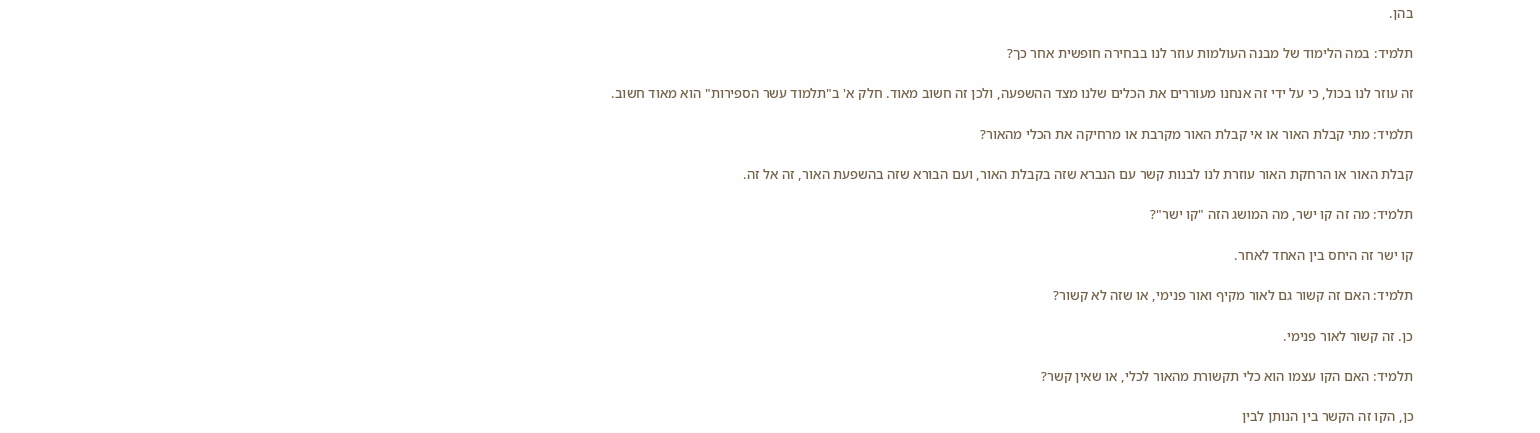בהן.

תלמיד: במה הלימוד של מבנה העולמות עוזר לנו בבחירה חופשית אחר כך?

זה עוזר לנו בכול, כי על ידי זה אנחנו מעוררים את הכלים שלנו מצד ההשפעה, ולכן זה חשוב מאוד. חלק א' ב"תלמוד עשר הספירות" הוא מאוד חשוב.

תלמיד: מתי קבלת האור או אי קבלת האור מקרבת או מרחיקה את הכלי מהאור?

קבלת האור או הרחקת האור עוזרת לנו לבנות קשר עם הנברא שזה בקבלת האור, ועם הבורא שזה בהשפעת האור, זה אל זה.

תלמיד: מה זה קו ישר, מה המושג הזה "קו ישר"?

קו ישר זה היחס בין האחד לאחר.

תלמיד: האם זה קשור גם לאור מקיף ואור פנימי, או שזה לא קשור?

כן. זה קשור לאור פנימי.

תלמיד: האם הקו עצמו הוא כלי תקשורת מהאור לכלי, או שאין קשר?

כן, הקו זה הקשר בין הנותן לבין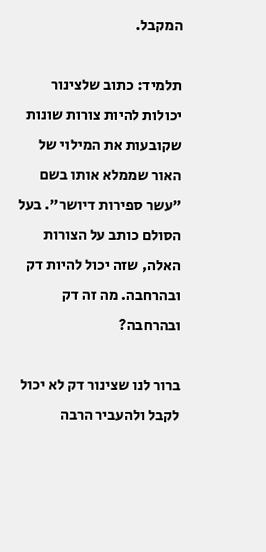המקבל.

תלמיד: כתוב שלצינור יכולות להיות צורות שונות שקובעות את המילוי של האור שממלא אותו בשם "עשר ספירות דיושר". בעל הסולם כותב על הצורות האלה, שזה יכול להיות דק ובהרחבה. מה זה דק ובהרחבה?

ברור לנו שצינור דק לא יכול לקבל ולהעביר הרבה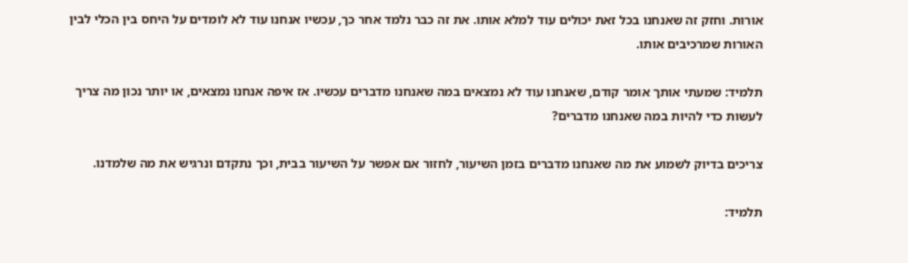אורות. וחזק זה שאנחנו בכל זאת יכולים עוד למלא אותו. את זה כבר נלמד אחר כך, עכשיו אנחנו עוד לא לומדים על היחס בין הכלי לבין האורות שמרכיבים אותו.

תלמיד: שמעתי אותך אומר קודם, שאנחנו עוד לא נמצאים במה שאנחנו מדברים עכשיו. אז איפה אנחנו נמצאים, או יותר נכון מה צריך לעשות כדי להיות במה שאנחנו מדברים?

צריכים בדיוק לשמוע את מה שאנחנו מדברים בזמן השיעור, לחזור אם אפשר על השיעור בבית, וכך נתקדם ונרגיש את מה שלמדנו.

תלמיד: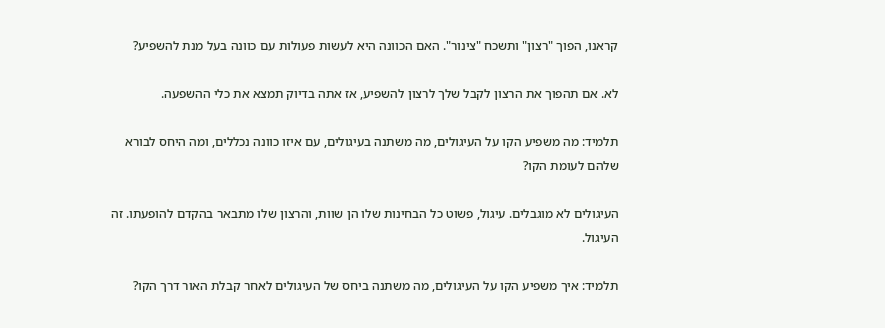קראנו, הפוך "רצון" ותשכח "צינור". האם הכוונה היא לעשות פעולות עם כוונה בעל מנת להשפיע?

לא. אם תהפוך את הרצון לקבל שלך לרצון להשפיע, אז אתה בדיוק תמצא את כלי ההשפעה.

תלמיד: מה משפיע הקו על העיגולים, מה משתנה בעיגולים, עם איזו כוונה נכללים, ומה היחס לבורא שלהם לעומת הקו?

העיגולים לא מוגבלים. עיגול, פשוט כל הבחינות שלו הן שוות, והרצון שלו מתבאר בהקדם להופעתו. זה העיגול.

תלמיד: איך משפיע הקו על העיגולים, מה משתנה ביחס של העיגולים לאחר קבלת האור דרך הקו?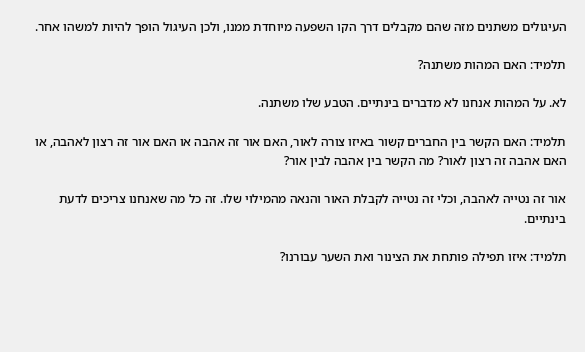העיגולים משתנים מזה שהם מקבלים דרך הקו השפעה מיוחדת ממנו, ולכן העיגול הופך להיות למשהו אחר.

תלמיד: האם המהות משתנה?

לא. על המהות אנחנו לא מדברים בינתיים. הטבע שלו משתנה.

תלמיד: האם הקשר בין החברים קשור באיזו צורה לאור, האם אור זה אהבה או האם אור זה רצון לאהבה, או האם אהבה זה רצון לאור? מה הקשר בין אהבה לבין אור?

אור זה נטייה לאהבה, וכלי זה נטייה לקבלת האור והנאה מהמילוי שלו. זה כל מה שאנחנו צריכים לדעת בינתיים.

תלמיד: איזו תפילה פותחת את הצינור ואת השער עבורנו?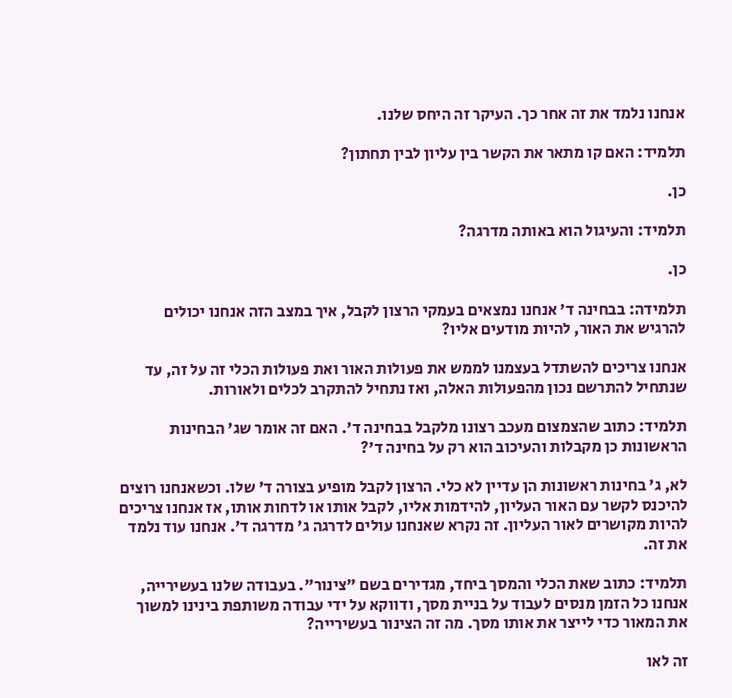אנחנו נלמד את זה אחר כך. העיקר זה היחס שלנו.

תלמיד: האם קו מתאר את הקשר בין עליון לבין תחתון?

כן.

תלמיד: והעיגול הוא באותה מדרגה?

כן.

תלמידה: בבחינה ד' אנחנו נמצאים בעמקי הרצון לקבל, איך במצב הזה אנחנו יכולים להרגיש את האור, להיות מודעים אליו?

אנחנו צריכים להשתדל בעצמנו לממש את פעולות האור ואת פעולות הכלי זה על זה, עד שנתחיל להתרשם נכון מהפעולות האלה, ואז נתחיל להתקרב לכלים ולאורות.

תלמיד: כתוב שהצמצום מעכב רצונו מלקבל בבחינה ד'. האם זה אומר שג' הבחינות הראשונות כן מקבלות והעיכוב הוא רק על בחינה ד'?

לא, ג' בחינות ראשונות הן עדיין לא כלי. הרצון לקבל מופיע בצורה ד' שלו. וכשאנחנו רוצים להיכנס לקשר עם האור העליון, להידמות אליו, לקבל אותו או לדחות אותו, אז אנחנו צריכים להיות מקושרים לאור העליון. זה נקרא שאנחנו עולים לדרגה ג' מדרגה ד'. אנחנו עוד נלמד את זה.

תלמיד: כתוב שאת הכלי והמסך ביחד, מגדירים בשם "צינור". בעבודה שלנו בעשירייה, אנחנו כל הזמן מנסים לעבוד על בניית מסך, ודווקא על ידי עבודה משותפת בינינו למשוך את המאור כדי לייצר את אותו מסך. מה זה הצינור בעשירייה?

זה לאו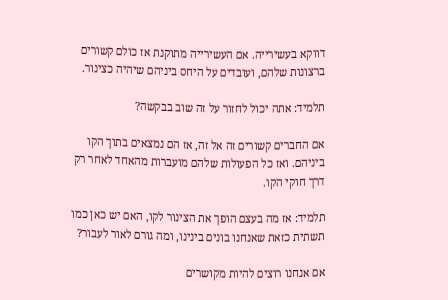דווקא בעשירייה. אם העשירייה מתוקנת אז כולם קשורים ברצונות שלהם, ועובדים על היחס ביניהם שיהיה כצינור.

תלמיד: אתה יכול לחזור על זה שוב בבקשה?

אם החברים קשורים זה אל זה, אז הם נמצאים בתוך הקו ביניהם. ואז כל הפעולות שלהם מועברות מהאחד לאחר רק דרך חוקי הקו.

תלמיד: אז מה בעצם הופך את הצינור לקו, האם יש כאן כמו תשתית כזאת שאנחנו בונים בינינו, ומה גורם לאור לעבור?

אם אנחנו רוצים להיות מקושרים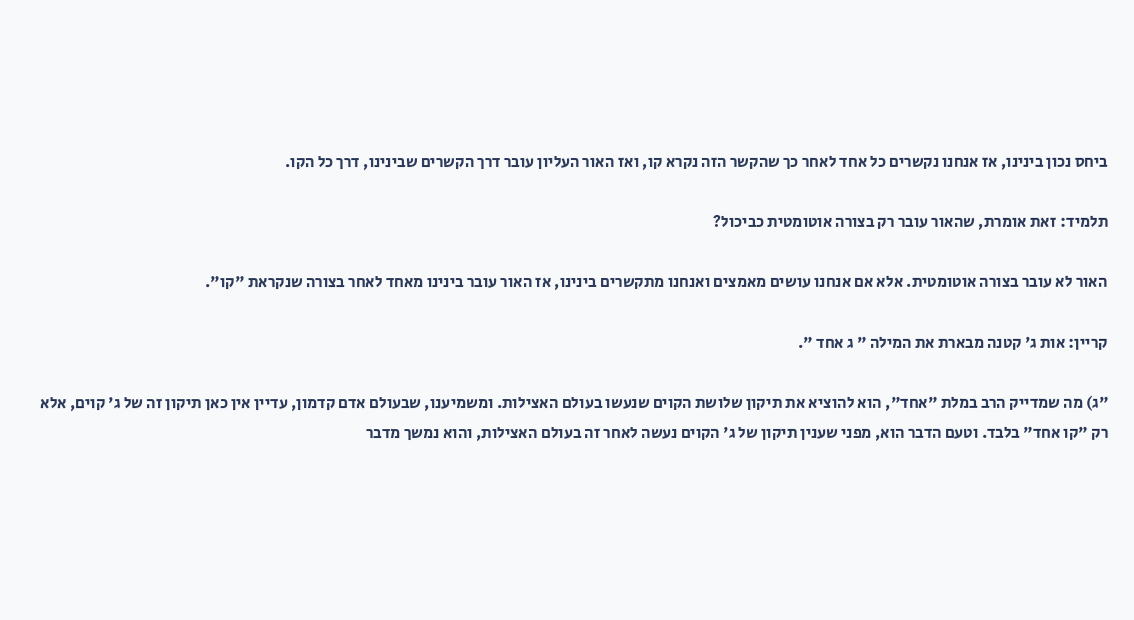ביחס נכון בינינו, אז אנחנו נקשרים כל אחד לאחר כך שהקשר הזה נקרא קו, ואז האור העליון עובר דרך הקשרים שבינינו, דרך כל הקו.

תלמיד: זאת אומרת, שהאור עובר רק בצורה אוטומטית כביכול?

האור לא עובר בצורה אוטומטית. אלא אם אנחנו עושים מאמצים ואנחנו מתקשרים בינינו, אז האור עובר בינינו מאחד לאחר בצורה שנקראת "קו".

קריין: אות ג' קטנה מבארת את המילה " ג אחד ".

"ג) מה שמדייק הרב במלת "אחד", הוא להוציא את תיקון שלושת הקוים שנעשו בעולם האצילות. ומשמיענו, שבעולם אדם קדמון, עדיין אין כאן תיקון זה של ג' קוים, אלא רק "קו אחד" בלבד. וטעם הדבר הוא, מפני שענין תיקון של ג' הקוים נעשה לאחר זה בעולם האצילות, והוא נמשך מדבר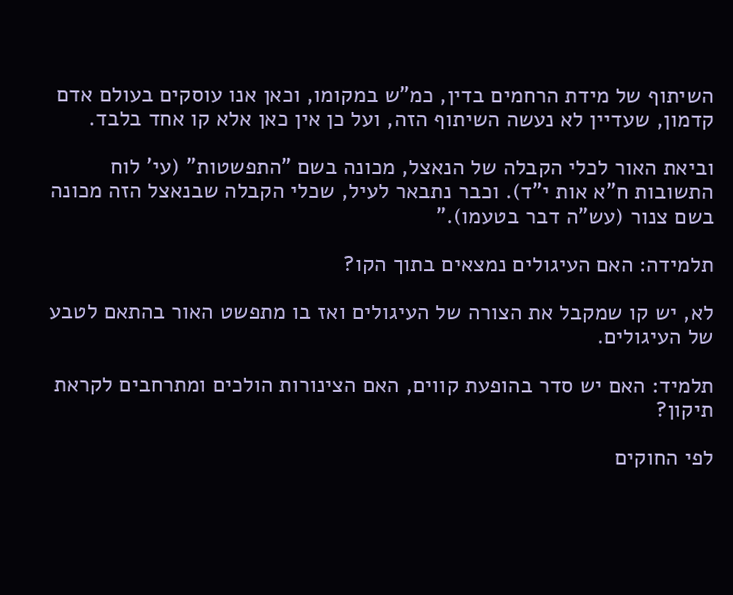השיתוף של מידת הרחמים בדין, כמ"ש במקומו, וכאן אנו עוסקים בעולם אדם קדמון, שעדיין לא נעשה השיתוף הזה, ועל כן אין כאן אלא קו אחד בלבד.

וביאת האור לכלי הקבלה של הנאצל, מכונה בשם "התפשטות" (עי' לוח התשובות ח"א אות י"ד). וכבר נתבאר לעיל, שכלי הקבלה שבנאצל הזה מכונה בשם צנור (עש"ה דבר בטעמו)."

תלמידה: האם העיגולים נמצאים בתוך הקו?

לא, יש קו שמקבל את הצורה של העיגולים ואז בו מתפשט האור בהתאם לטבע של העיגולים.

תלמיד: האם יש סדר בהופעת קווים, האם הצינורות הולכים ומתרחבים לקראת תיקון?

לפי החוקים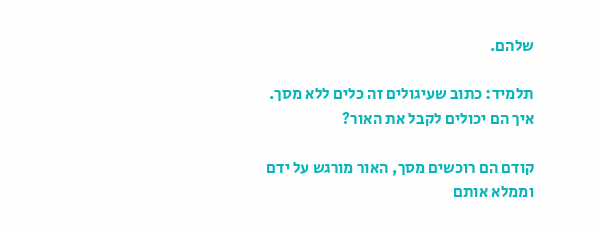שלהם.

תלמיד: כתוב שעיגולים זה כלים ללא מסך. איך הם יכולים לקבל את האור?

קודם הם רוכשים מסך, האור מורגש על ידם וממלא אותם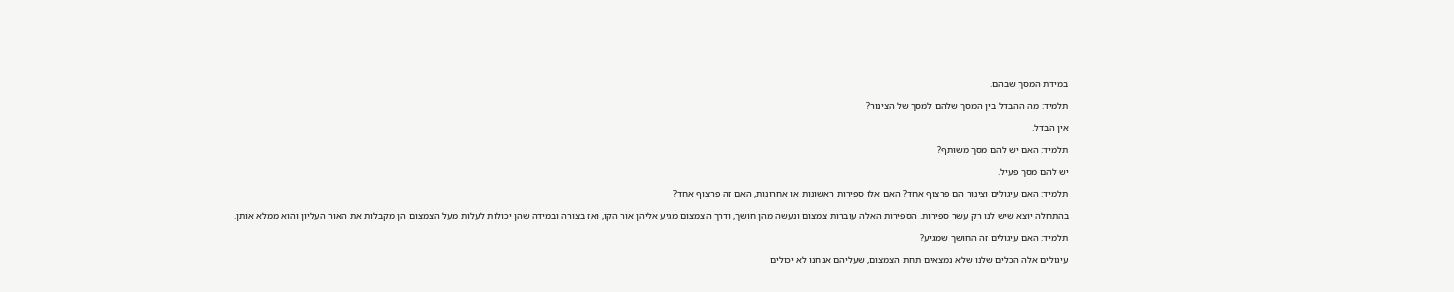במידת המסך שבהם.

תלמיד: מה ההבדל בין המסך שלהם למסך של הצינור?

אין הבדל.

תלמיד: האם יש להם מסך משותף?

יש להם מסך פעיל.

תלמיד: האם עיגולים וצינור הם פרצוף אחד? האם אלו ספירות ראשונות או אחרונות, האם זה פרצוף אחד?

בהתחלה יוצא שיש לנו רק עשר ספירות. הספירות האלה עוברות צמצום ונעשה מהן חושך, ודרך הצמצום מגיע אליהן אור הקו, ואז בצורה ובמידה שהן יכולות לעלות מעל הצמצום הן מקבלות את האור העליון והוא ממלא אותן.

תלמיד: האם עיגולים זה החושך שמגיע?

עיגולים אלה הכלים שלנו שלא נמצאים תחת הצמצום, שעליהם אנחנו לא יכולים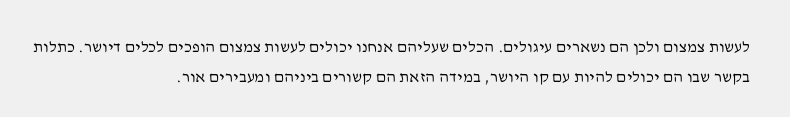לעשות צמצום ולכן הם נשארים עיגולים. הכלים שעליהם אנחנו יכולים לעשות צמצום הופכים לכלים דיושר. כתלות בקשר שבו הם יכולים להיות עם קו היושר, במידה הזאת הם קשורים ביניהם ומעבירים אור.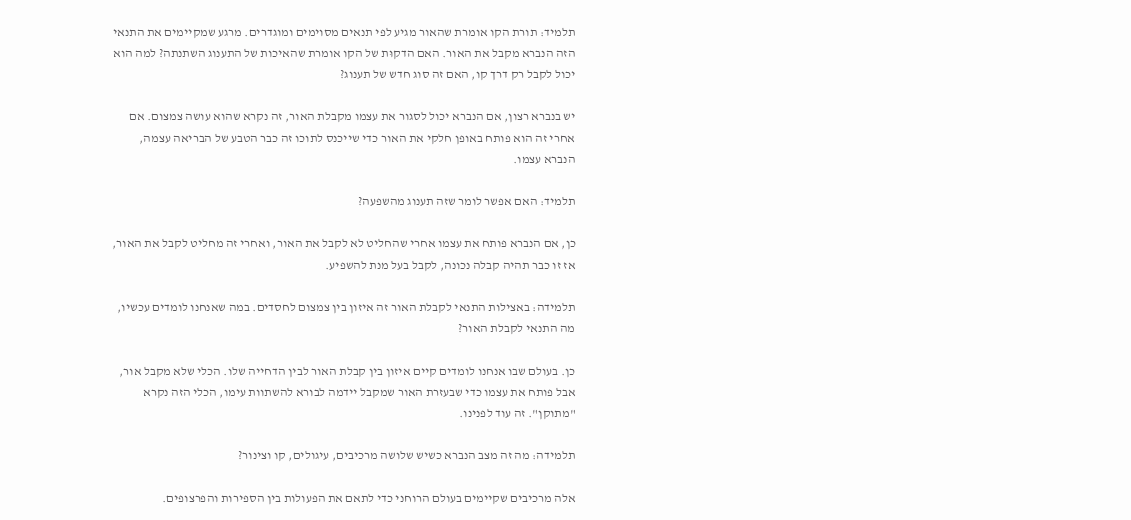תלמיד: תורת הקו אומרת שהאור מגיע לפי תנאים מסוימים ומוגדרים. מרגע שמקיימים את התנאי הזה הנברא מקבל את האור. האם הדקוּת של הקו אומרת שהאיכות של התענוג השתנתה? למה הוא יכול לקבל רק דרך קו, האם זה סוג חדש של תענוג?

יש בנברא רצון, אם הנברא יכול לסגור את עצמו מקבלת האור, זה נקרא שהוא עושה צמצום. אם אחרי זה הוא פותח באופן חלקי את האור כדי שייכנס לתוכו זה כבר הטבע של הבריאה עצמה, הנברא עצמו.

תלמיד: האם אפשר לומר שזה תענוג מהשפעה?

כן, אם הנברא פותח את עצמו אחרי שהחליט לא לקבל את האור, ואחרי זה מחליט לקבל את האור, אז זו כבר תהיה קבלה נכונה, לקבל בעל מנת להשפיע.

תלמידה: באצילות התנאי לקבלת האור זה איזון בין צמצום לחסדים. במה שאנחנו לומדים עכשיו, מה התנאי לקבלת האור?

כן. בעולם שבו אנחנו לומדים קיים איזון בין קבלת האור לבין הדחייה שלו. הכלי שלא מקבל אור, אבל פותח את עצמו כדי שבעזרת האור שמקבל יידמה לבורא להשתוות עימו, הכלי הזה נקרא "מתוקן". זה עוד לפנינו.

תלמידה: מה זה מצב הנברא כשיש שלושה מרכיבים, עיגולים, קו וצינור?

אלה מרכיבים שקיימים בעולם הרוחני כדי לתאם את הפעולות בין הספירות והפרצופים.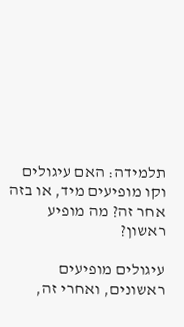תלמידה: האם עיגולים וקו מופיעים מיד, או בזה אחר זה? מה מופיע ראשון?

עיגולים מופיעים ראשונים, ואחרי זה,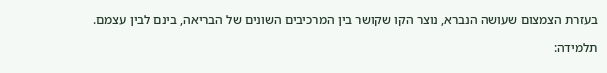בעזרת הצמצום שעושה הנברא, נוצר הקו שקושר בין המרכיבים השונים של הבריאה, בינם לבין עצמם.

תלמידה: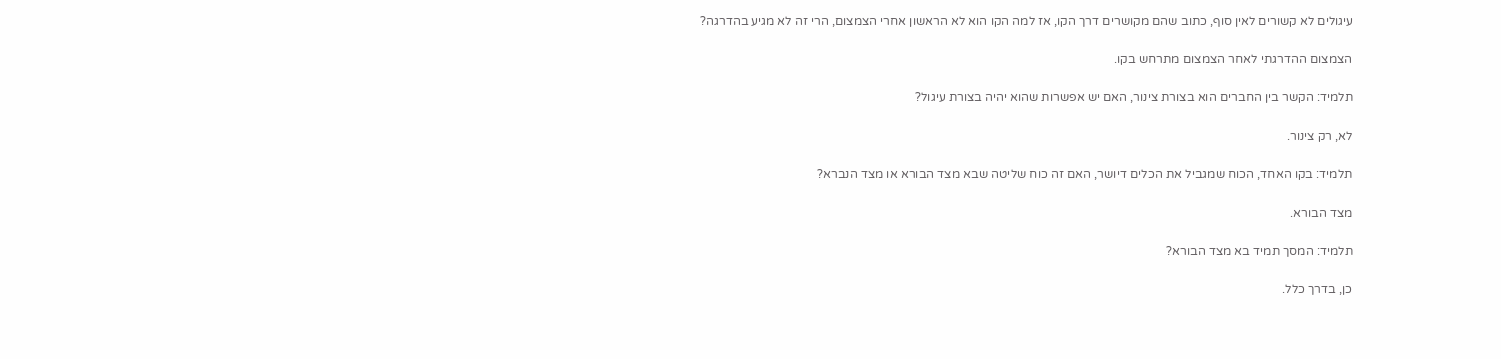עיגולים לא קשורים לאין סוף, כתוב שהם מקושרים דרך הקו, אז למה הקו הוא לא הראשון אחרי הצמצום, הרי זה לא מגיע בהדרגה?

הצמצום ההדרגתי לאחר הצמצום מתרחש בקו.

תלמיד: הקשר בין החברים הוא בצורת צינור, האם יש אפשרות שהוא יהיה בצורת עיגול?

לא, רק צינור.

תלמיד: בקו האחד, הכוח שמגביל את הכלים דיושר, האם זה כוח שליטה שבא מצד הבורא או מצד הנברא?

מצד הבורא.

תלמיד: המסך תמיד בא מצד הבורא?

כן, בדרך כלל.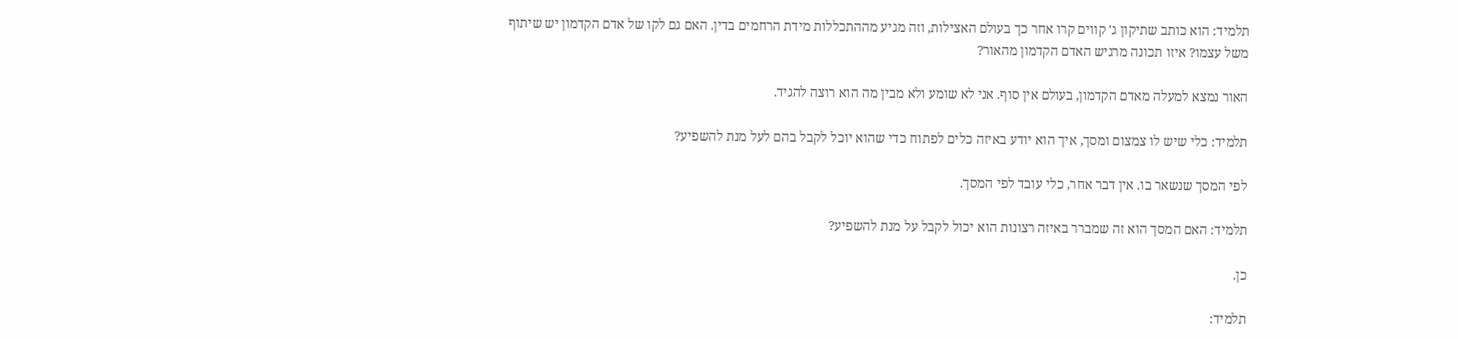תלמיד: הוא כותב שתיקון ג' קווים קרו אחר כך בעולם האצילות, וזה מגיע מההתכללות מידת הרחמים בדין. האם גם לקו של אדם הקדמון יש שיתוף משל עצמו? איזו תכונה מרגיש האדם הקדמון מהאור?

האור נמצא למעלה מאדם הקדמון, בעולם אין סוף. אני לא שומע ולא מבין מה הוא רוצה להגיד.

תלמיד: כלי שיש לו צמצום ומסך, איך הוא יודע באיזה כלים לפתוח כדי שהוא יוכל לקבל בהם לעל מנת להשפיע?

לפי המסך שנשאר בו. אין דבר אחר, כלי עובד לפי המסך.

תלמיד: האם המסך הוא זה שמברר באיזה רצונות הוא יכול לקבל על מנת להשפיע?

כן.

תלמיד: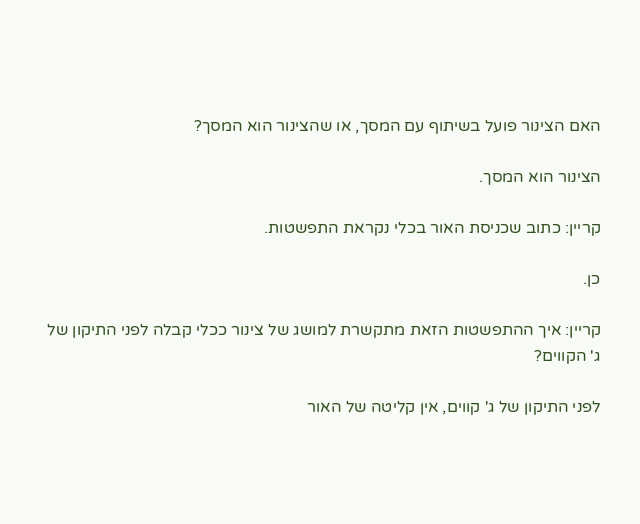האם הצינור פועל בשיתוף עם המסך, או שהצינור הוא המסך?

הצינור הוא המסך.

קריין: כתוב שכניסת האור בכלי נקראת התפשטות.

כן.

קריין: איך ההתפשטות הזאת מתקשרת למושג של צינור ככלי קבלה לפני התיקון של ג' הקווים?

לפני התיקון של ג' קווים, אין קליטה של האור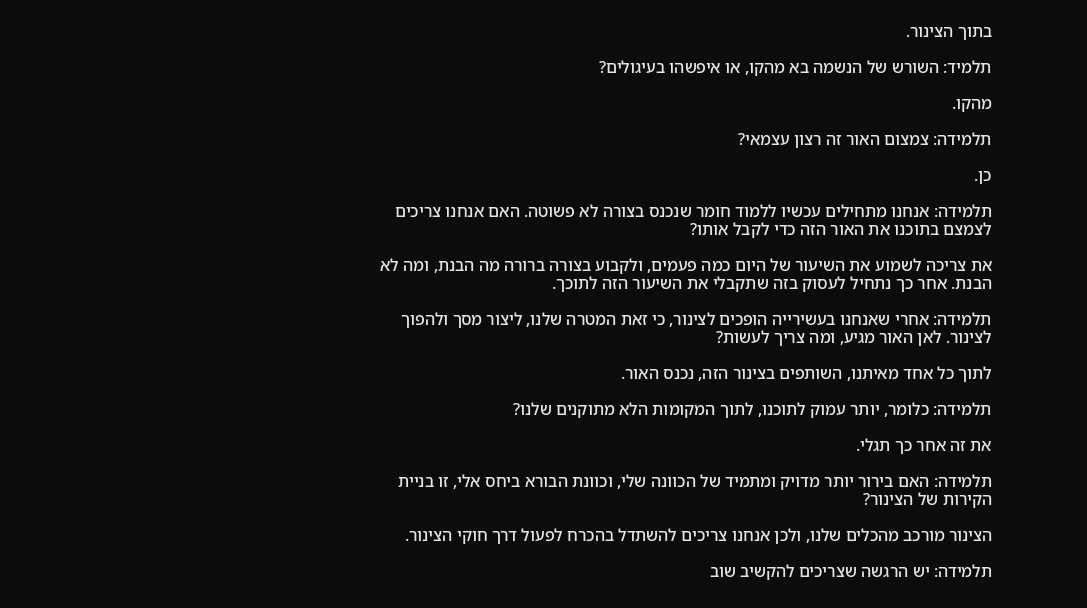בתוך הצינור.

תלמיד: השורש של הנשמה בא מהקו, או איפשהו בעיגולים?

מהקו.

תלמידה: צמצום האור זה רצון עצמאי?

כן.

תלמידה: אנחנו מתחילים עכשיו ללמוד חומר שנכנס בצורה לא פשוטה. האם אנחנו צריכים לצמצם בתוכנו את האור הזה כדי לקבל אותו?

את צריכה לשמוע את השיעור של היום כמה פעמים, ולקבוע בצורה ברורה מה הבנת, ומה לא הבנת. אחר כך נתחיל לעסוק בזה שתקבלי את השיעור הזה לתוכך.

תלמידה: אחרי שאנחנו בעשירייה הופכים לצינור, כי זאת המטרה שלנו, ליצור מסך ולהפוך לצינור. לאן האור מגיע, ומה צריך לעשות?

לתוך כל אחד מאיתנו, השותפים בצינור הזה, נכנס האור.

תלמידה: כלומר, יותר עמוק לתוכנו, לתוך המקומות הלא מתוקנים שלנו?

את זה אחר כך תגלי.

תלמידה: האם בירור יותר מדויק ומתמיד של הכוונה שלי, וכוונת הבורא ביחס אלי, זו בניית הקירות של הצינור?

הצינור מורכב מהכלים שלנו, ולכן אנחנו צריכים להשתדל בהכרח לפעול דרך חוקי הצינור.

תלמידה: יש הרגשה שצריכים להקשיב שוב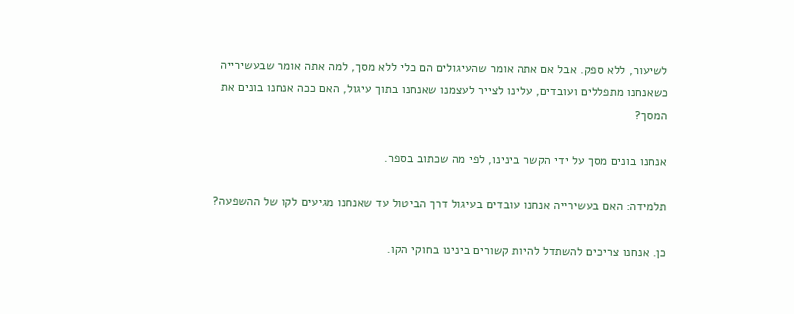לשיעור, ללא ספק. אבל אם אתה אומר שהעיגולים הם כלי ללא מסך, למה אתה אומר שבעשירייה כשאנחנו מתפללים ועובדים, עלינו לצייר לעצמנו שאנחנו בתוך עיגול, האם ככה אנחנו בונים את המסך?

אנחנו בונים מסך על ידי הקשר בינינו, לפי מה שכתוב בספר.

תלמידה: האם בעשירייה אנחנו עובדים בעיגול דרך הביטול עד שאנחנו מגיעים לקו של ההשפעה?

כן. אנחנו צריכים להשתדל להיות קשורים בינינו בחוקי הקו.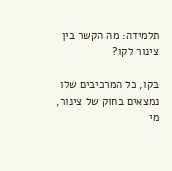תלמידה: מה הקשר בין צינור לקו?

בקו, כל המרכיבים שלו נמצאים בחוק של צינור, מי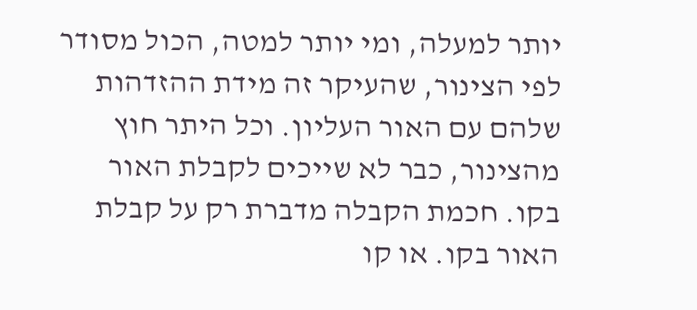יותר למעלה, ומי יותר למטה, הכול מסודר לפי הצינור, שהעיקר זה מידת ההזדהות שלהם עם האור העליון. וכל היתר חוץ מהצינור, כבר לא שייכים לקבלת האור בקו. חכמת הקבלה מדברת רק על קבלת האור בקו. או קו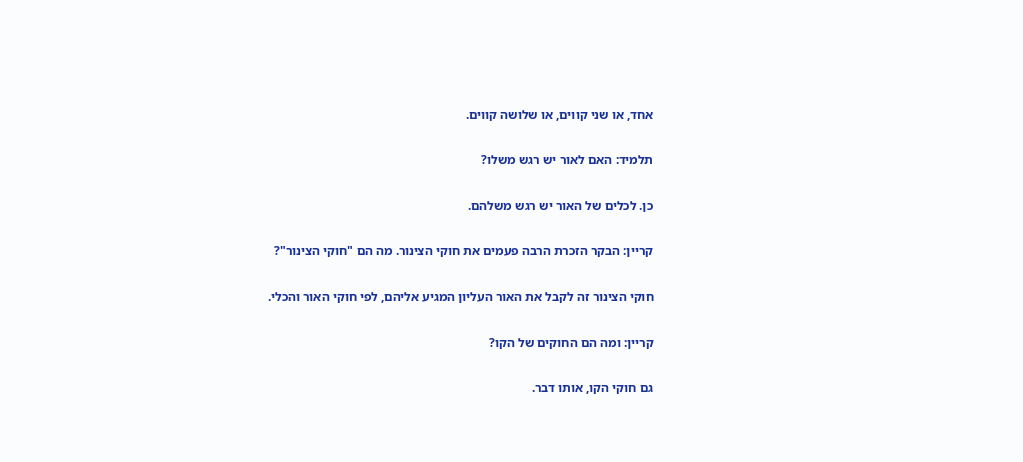אחד, או שני קווים, או שלושה קווים.

תלמיד: האם לאור יש רגש משלו?

כן. לכלים של האור יש רגש משלהם.

קריין: הבקר הזכרת הרבה פעמים את חוקי הצינור. מה הם "חוקי הצינור"?

חוקי הצינור זה לקבל את האור העליון המגיע אליהם, לפי חוקי האור והכלי.

קריין: ומה הם החוקים של הקו?

גם חוקי הקו, אותו דבר.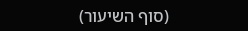(סוף השיעור)